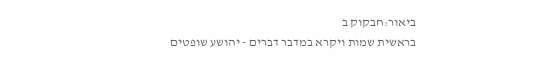ביאור:חבקוק ב
בראשית שמות ויקרא במדבר דברים - יהושע שופטים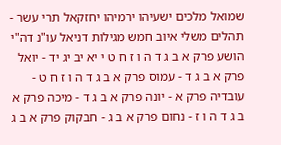שמואל מלכים ישעיהו ירמיהו יחזקאל תרי עשר - תהלים משלי איוב חמש מגילות דניאל עו"נ דה"י
הושע פרק א ב ג ד ה ו ז ח ט י יא יב יג יד - יואל פרק א ב ג ד - עמוס פרק א ב ג ד ה ו ז ח ט - עובדיה פרק א - יונה פרק א ב ג ד - מיכה פרק א ב ג ד ה ו ז - נחום פרק א ב ג - חבקוק פרק א ב ג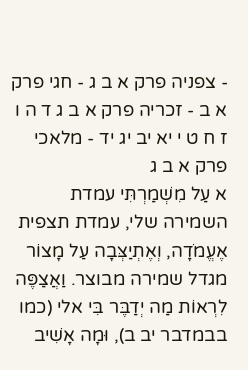- צפניה פרק א ב ג - חגי פרק א ב - זכריה פרק א ב ג ד ה ו ז ח ט י יא יב יג יד - מלאכי פרק א ב ג
א עַל מִשְׁמַרְתִּי עמדת השמירה שלי, עמדת תצפית אֶעֱמֹדָה, וְאֶתְיַצְּבָה עַל מָצוֹר מגדל שמירה מבוצר. וַאֲצַפֶּה לִרְאוֹת מַה יְדַבֶּר בִּי אלי (כמו בבמדבר יב ב), וּמָה אָשִׁיב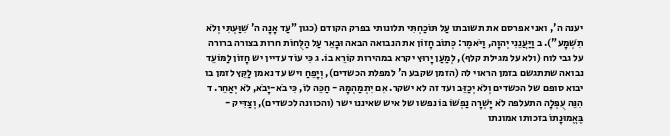יענה ה', ואני אפרסם את תשובתו עַל תּוֹכַחְתִּי תלונותי בפרק הקודם (כגון "עַד אָנָה ה' שִׁוַּעְתִּי וְלֹא תִשְׁמָע"). ב וַיַּעֲנֵנִי יְהוָה, וַיֹּאמֶר: כְּתוֹב חָזוֹן את הנבואה הבאה וּבָאֵר עַל הַלֻּחוֹת חרות בצורה ברורה על גבי לוח (ולא על מגילת קלף), לְמַעַן יָרוּץ יקרא במהירות קוֹרֵא בוֹ. ג כִּי עוֹד עדיין יש חָזוֹן לַמּוֹעֵד נבואה שתתגשם בזמן הראוי לה (הזמן שקבע ה' למפלת הכשדים), וְיָפֵחַ ויש עד נאמן לַקֵּץ לזמן בו יבוא סופם של הכשדים וְלֹא יְכַזֵּב ועד זה לא ישקר. אִם יִתְמַהְמָהּ - חַכֵּה לוֹ, כִּי בֹא-יָבֹא, לֹא יְאַחֵר. ד הִנֵּה עֻפְּלָה התעלפה לֹא יָשְׁרָה נַפְשׁוֹ בּוֹ נפשו של איש שאיננו ישר (והכוונה לכשדים), וְצַדִּיק - בֶּאֱמוּנָתוֹ בזכותו אמונתו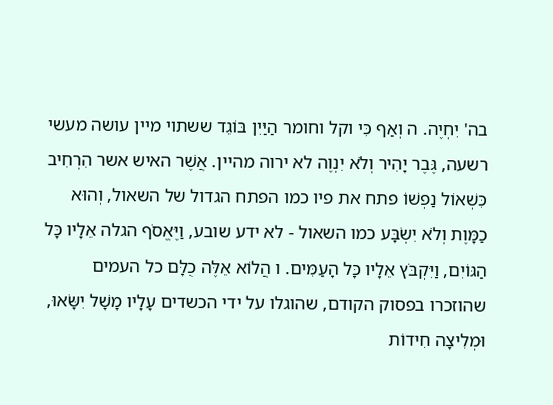בה' יִחְיֶה. ה וְאַף כִּי וקל וחומר הַיַּיִן בּוֹגֵד ששתוי מיין עושה מעשי רשעה, גֶּבֶר יָהִיר וְלֹא יִנְוֶה לא ירוה מהיין. אֲשֶׁר האיש אשר הִרְחִיב כִּשְׁאוֹל נַפְשׁוֹ פתח את פיו כמו הפתח הגדול של השאול, וְהוּא כַמָּוֶת וְלֹא יִשְׂבָּע כמו השאול - לא ידע שובע, וַיֶּאֱסֹף הגלה אֵלָיו כָּל הַגּוֹיִם, וַיִּקְבֹּץ אֵלָיו כָּל הָעַמִּים. ו הֲלוֹא אֵלֶּה כֻלָּם כל העמים שהוזכרו בפסוק הקודם, שהוגלו על ידי הכשדים עָלָיו מָשָׁל יִשָּׂאוּ, וּמְלִיצָה חִידוֹת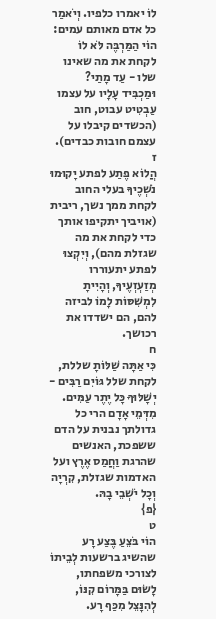לוֹ יאמרו כלפיו. וְיֹאמַר כל אדם מאותם עמים:
הוֹי הַמַּרְבֶּה לֹּא לוֹ לקחת את מה שאינו שלו - עַד מָתַי? וּמַכְבִּיד עָלָיו על עצמו עַבְטִיט עבוט, חוב (הכשדים קיבלו על עצמם חובות כבדים).
ז
הֲלוֹא פֶתַע לפתע יָקוּמוּ נֹשְׁכֶיךָ בעלי החוב לקחת ממך נשך, ריבית (אויביך יתקיפו אותך כדי לקחת את מה שגזלת מהם), וְיִקְצוּ לפתע יתעוררו מְזַעְזְעֶיךָ, וְהָיִיתָ לִמְשִׁסּוֹת לָמוֹ לביזה להם, הם ישדדו את רכושך.
ח
כִּי אַתָּה שַׁלּוֹתָ שללת, לקחת שלל גּוֹיִם רַבִּים - יְשָׁלּוּךָ כָּל יֶתֶר עַמִּים. מִדְּמֵי אָדָם הרי כל גדולתך נבנית על הדם ששפכת, האנשים שהרגת וַחֲמַס אֶרֶץ ועל האדמות שגזלת, קִרְיָה וְכָל יֹשְׁבֵי בָהּ.
{פ}
ט
הוֹי בֹּצֵעַ בֶּצַע רָע שהשיג ברשעות לְבֵיתוֹ לצורכי משפחתו, לָשׂוּם בַּמָּרוֹם קִנּוֹ, לְהִנָּצֵל מִכַּף רָע.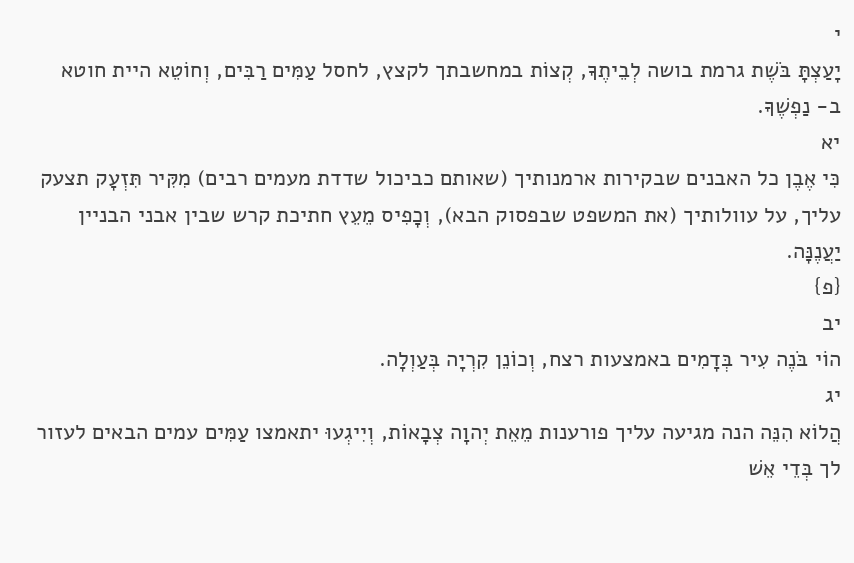י
יָעַצְתָּ בֹּשֶׁת גרמת בושה לְבֵיתֶךָ, קְצוֹת במחשבתך לקצץ, לחסל עַמִּים רַבִּים, וְחוֹטֵא היית חוטא ב- נַפְשֶׁךָ.
יא
כִּי אֶבֶן כל האבנים שבקירות ארמנותיך (שאותם כביכול שדדת מעמים רבים) מִקִּיר תִּזְעָק תצעק עליך, על עוולותיך (את המשפט שבפסוק הבא), וְכָפִיס מֵעֵץ חתיכת קרש שבין אבני הבניין יַעֲנֶנָּה.
{פ}
יב
הוֹי בֹּנֶה עִיר בְּדָמִים באמצעות רצח, וְכוֹנֵן קִרְיָה בְּעַוְלָה.
יג
הֲלוֹא הִנֵּה הנה מגיעה עליך פורענות מֵאֵת יְהוָה צְבָאוֹת, וְיִיגְעוּ יתאמצו עַמִּים עמים הבאים לעזור לך בְּדֵי אֵשׁ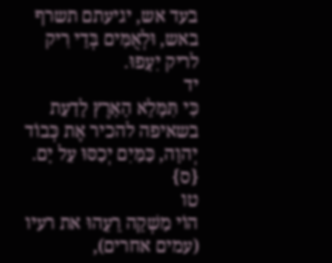בעד אש, יגיעתם תשרף באש, וּלְאֻמִּים בְּדֵי רִיק לריק יִעָפוּ.
יד
כִּי תִּמָּלֵא הָאָרֶץ לָדַעַת בשאיפה להכיר אֶת כְּבוֹד יְהוָה, כַּמַּיִם יְכַסּוּ עַל יָם.
{ס}
טו
הוֹי מַשְׁקֵה רֵעֵהוּ את רעיו (עמים אחרים),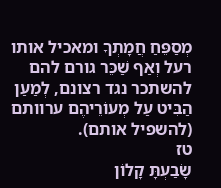מְסַפֵּחַ חֲמָתְךָ ומאכיל אותו רעל וְאַף שַׁכֵּר גורם להם להשתכר נגד רצונם, לְמַעַן הַבִּיט עַל מְעוֹרֵיהֶם ערוותם (להשפיל אותם).
טז
שָׂבַעְתָּ קָלוֹן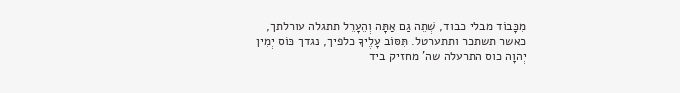מִכָּבוֹד מבלי כבוד, שְׁתֵה גַם אַתָּה וְהֵעָרֵל תתגלה עורלתך, כאשר תשתכר ותתערטל. תִּסּוֹב עָלֶיךָ כלפיך, נגדך כּוֹס יְמִין יְהוָה כוס התרעלה שה' מחזיק ביד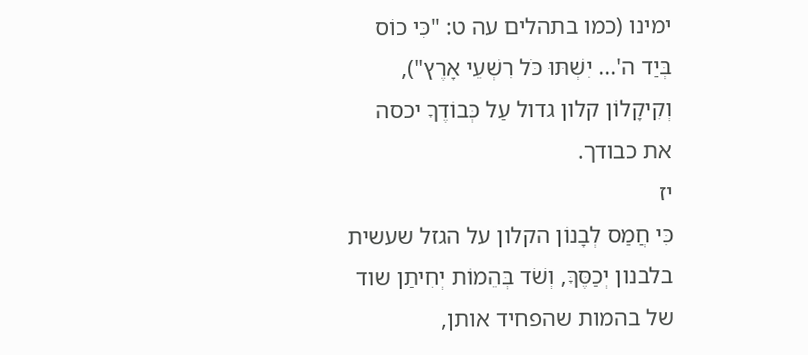ימינו (כמו בתהלים עה ט: "כִּי כוֹס בְּיַד ה'... יִשְׁתּוּ כֹּל רִשְׁעֵי אָרֶץ"), וְקִיקָלוֹן קלון גדול עַל כְּבוֹדֶךָ יכסה את כבודך.
יז
כִּי חֲמַס לְבָנוֹן הקלון על הגזל שעשית בלבנון יְכַסֶּךָּ, וְשֹׁד בְּהֵמוֹת יְחִיתַן שוד של בהמות שהפחיד אותן,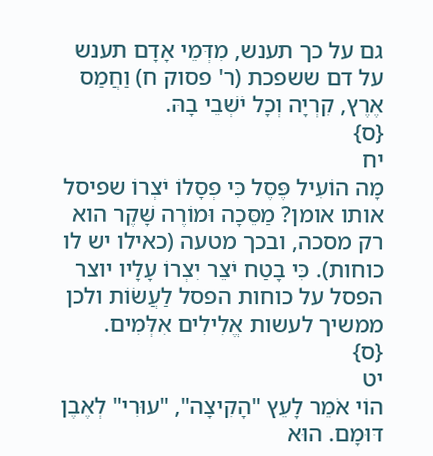גם על כך תענש, מִדְּמֵי אָדָם תענש על דם ששפכת (ר' פסוק ח) וַחֲמַס אֶרֶץ, קִרְיָה וְכָל יֹשְׁבֵי בָהּ.
{ס}
יח
מָה הוֹעִיל פֶּסֶל כִּי פְסָלוֹ יֹצְרוֹ שפיסל אותו אומן? מַסֵּכָה וּמוֹרֶה שָּׁקֶר הוא רק מסכה, ובכך מטעה (כאילו יש לו כוחות). כִּי בָטַח יֹצֵר יִצְרוֹ עָלָיו יוצר הפסל על כוחות הפסל לַעֲשׂוֹת ולכן ממשיך לעשות אֱלִילִים אִלְּמִים.
{ס}
יט
הוֹי אֹמֵר לָעֵץ "הָקִיצָה", "עוּרִי" לְאֶבֶן דּוּמָם. הוּא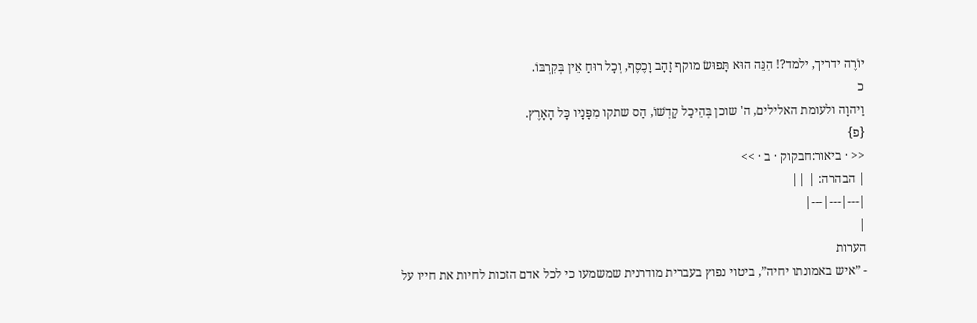יוֹרֶה ידריך, ילמד?! הִנֵּה הוּא תָּפוּשׂ מוקף זָהָב וָכֶסֶף, וְכָל רוּחַ אֵין בְּקִרְבּוֹ.
כ
וַיהוָה ולעומת האלילים, ה' שוכן בְּהֵיכַל קָדְשׁוֹ, הַס שתקו מִפָּנָיו כָּל הָאָרֶץ.
{פ}
<< · ביאור:חבקוק · ב · >>
| הבהרה: | ||
|---|---|---|
|
הערות
- ”איש באמונתו יחיה”, ביטוי נפוץ בעברית מודרנית שמשמעו כי לכל אדם הזכות לחיות את חייו על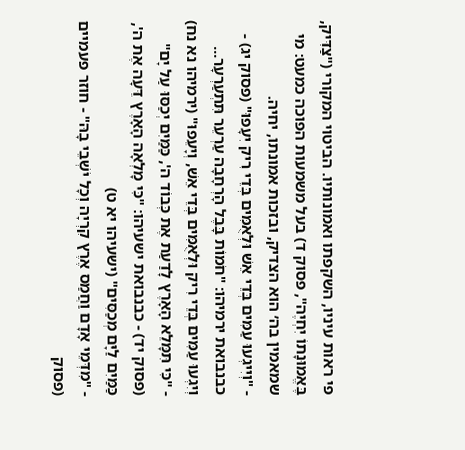פי ראות עיניו, השקפתו ואמונותיו. הביטוי המקורי ("צַדִּיק, בֶּאֱמוּנָתוֹ יִחְיֶה", פסוק ד) בעל משמעות הפוכה כמעט: מי שמאמין בה׳ הוא הצדיק, ובזכות אמונתו, יחיה.
- "וְיִיגְעוּ עַמִּים בְּדֵי אֵשׁ וּלְאֻמִּים בְּדֵי רִיק יִעָפוּ" (פסוק יג) - כבנבואת ירמיהו: "חֹמוֹת בָּבֶל הָרְחָבָה עַרְעֵר תִּתְעַרְעָר... וְיִגְעוּ עַמִּים בְּדֵי רִיק וּלְאֻמִּים בְּדֵי אֵשׁ, וְיָעֵפוּ" (ירמיהו נא נח)
- "כִּי תִּמָּלֵא הָאָרֶץ לָדַעַת אֶת כְּבוֹד ה', כַּמַּיִם יְכַסּוּ עַל יָם" (פסוק יד) - כבנבואת ישעיהו: "כִּי מָלְאָה הָאָרֶץ דֵּעָה אֶת ה', כַּמַּיִם לַיָּם מְכַסִּים" (ישעיהו יא ט)
- "מִדְּמֵי אָדָם וַחֲמַס אֶרֶץ קִרְיָה וְכָל יֹשְׁבֵי בָהּ" - חוזר פעמיים (פסוק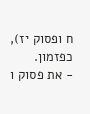ח ופסוק יז), כפזמון.
- את פסוק ו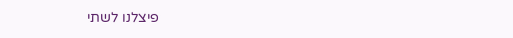פיצלנו לשתי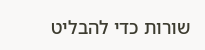שורות כדי להבליט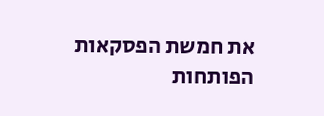את חמשת הפסקאות הפותחות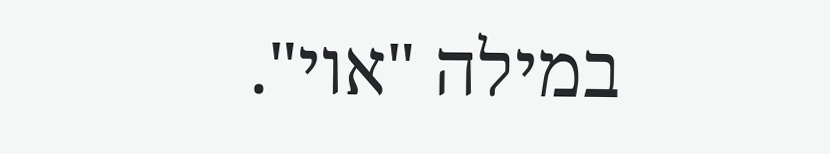במילה "אוי".